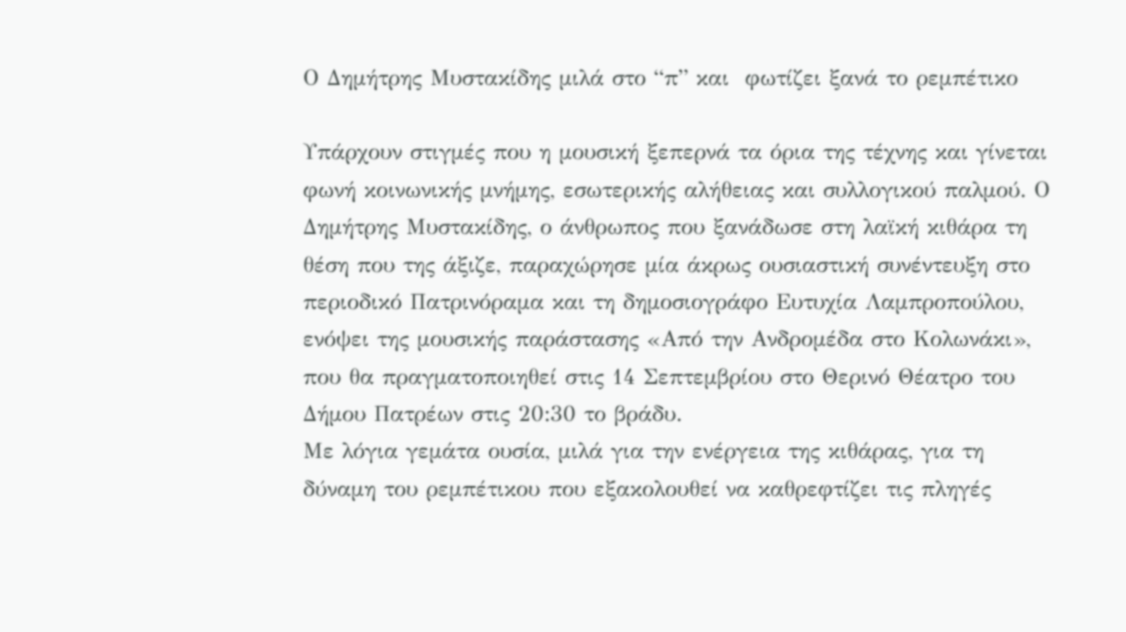Ο Δημήτρης Μυστακίδης μιλά στο “π” και  φωτίζει ξανά το ρεμπέτικο

Υπάρχουν στιγμές που η μουσική ξεπερνά τα όρια της τέχνης και γίνεται φωνή κοινωνικής μνήμης, εσωτερικής αλήθειας και συλλογικού παλμού. Ο Δημήτρης Μυστακίδης, ο άνθρωπος που ξανάδωσε στη λαϊκή κιθάρα τη θέση που της άξιζε, παραχώρησε μία άκρως ουσιαστική συνέντευξη στο περιοδικό Πατρινόραμα και τη δημοσιογράφο Ευτυχία Λαμπροπούλου, ενόψει της μουσικής παράστασης «Από την Ανδρομέδα στο Κολωνάκι», που θα πραγματοποιηθεί στις 14 Σεπτεμβρίου στο Θερινό Θέατρο του Δήμου Πατρέων στις 20:30 το βράδυ.
Με λόγια γεμάτα ουσία, μιλά για την ενέργεια της κιθάρας, για τη δύναμη του ρεμπέτικου που εξακολουθεί να καθρεφτίζει τις πληγές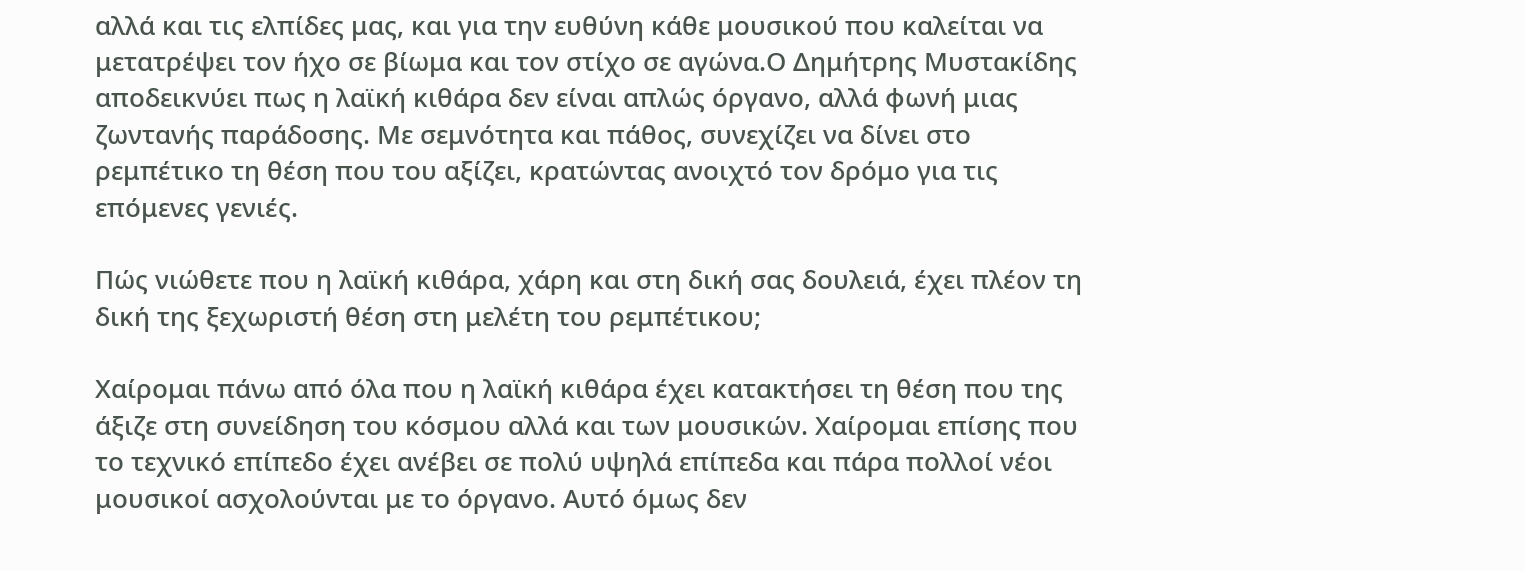αλλά και τις ελπίδες μας, και για την ευθύνη κάθε μουσικού που καλείται να μετατρέψει τον ήχο σε βίωμα και τον στίχο σε αγώνα.Ο Δημήτρης Μυστακίδης αποδεικνύει πως η λαϊκή κιθάρα δεν είναι απλώς όργανο, αλλά φωνή μιας ζωντανής παράδοσης. Με σεμνότητα και πάθος, συνεχίζει να δίνει στο ρεμπέτικο τη θέση που του αξίζει, κρατώντας ανοιχτό τον δρόμο για τις επόμενες γενιές.

Πώς νιώθετε που η λαϊκή κιθάρα, χάρη και στη δική σας δουλειά, έχει πλέον τη δική της ξεχωριστή θέση στη μελέτη του ρεμπέτικου;

Χαίρομαι πάνω από όλα που η λαϊκή κιθάρα έχει κατακτήσει τη θέση που της άξιζε στη συνείδηση του κόσμου αλλά και των μουσικών. Χαίρομαι επίσης που το τεχνικό επίπεδο έχει ανέβει σε πολύ υψηλά επίπεδα και πάρα πολλοί νέοι μουσικοί ασχολούνται με το όργανο. Αυτό όμως δεν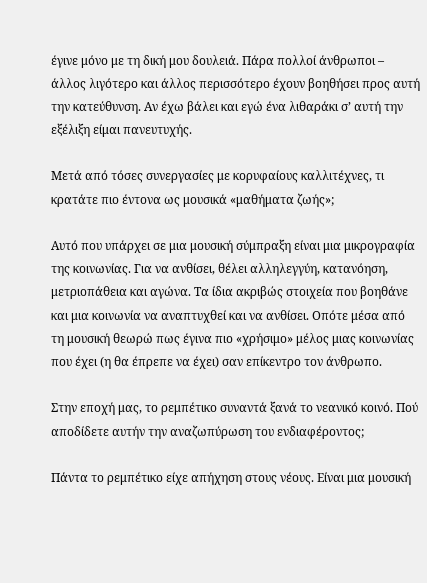έγινε μόνο με τη δική μου δουλειά. Πάρα πολλοί άνθρωποι – άλλος λιγότερο και άλλος περισσότερο έχουν βοηθήσει προς αυτή την κατεύθυνση. Αν έχω βάλει και εγώ ένα λιθαράκι σ’ αυτή την εξέλιξη είμαι πανευτυχής.

Μετά από τόσες συνεργασίες με κορυφαίους καλλιτέχνες, τι κρατάτε πιο έντονα ως μουσικά «μαθήματα ζωής»;

Αυτό που υπάρχει σε μια μουσική σύμπραξη είναι μια μικρογραφία της κοινωνίας. Για να ανθίσει, θέλει αλληλεγγύη, κατανόηση, μετριοπάθεια και αγώνα. Τα ίδια ακριβώς στοιχεία που βοηθάνε και μια κοινωνία να αναπτυχθεί και να ανθίσει. Οπότε μέσα από τη μουσική θεωρώ πως έγινα πιο «χρήσιμο» μέλος μιας κοινωνίας που έχει (η θα έπρεπε να έχει) σαν επίκεντρο τον άνθρωπο.

Στην εποχή μας, το ρεμπέτικο συναντά ξανά το νεανικό κοινό. Πού αποδίδετε αυτήν την αναζωπύρωση του ενδιαφέροντος;

Πάντα το ρεμπέτικο είχε απήχηση στους νέους. Είναι μια μουσική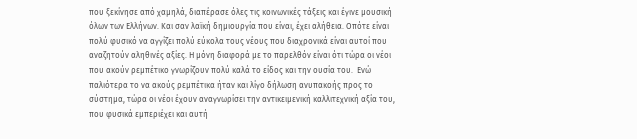που ξεκίνησε από χαμηλά, διαπέρασε όλες τις κοινωνικές τάξεις και έγινε μουσική όλων των Ελλήνων. Και σαν λαϊκή δημιουργία που είναι, έχει αλήθεια. Οπότε είναι πολύ φυσικό να αγγίζει πολύ εύκολα τους νέους που διαχρονικά είναι αυτοί που αναζητούν αληθινές αξίες. Η μόνη διαφορά με το παρελθόν είναι ότι τώρα οι νέοι που ακούν ρεμπέτικο γνωρίζουν πολύ καλά το είδος και την ουσία του.  Ενώ παλιότερα το να ακούς ρεμπέτικα ήταν και λίγο δήλωση ανυπακοής προς το σύστημα, τώρα οι νέοι έχουν αναγνωρίσει την αντικειμενική καλλιτεχνική αξία του, που φυσικά εμπεριέχει και αυτή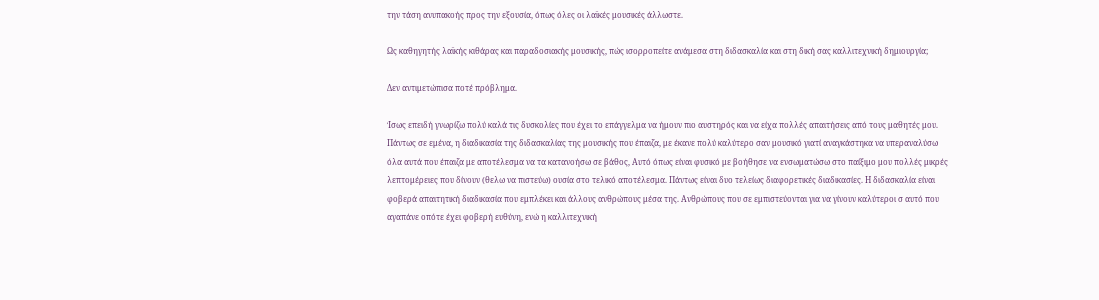την τάση ανυπακοής προς την εξουσία, όπως όλες οι λαϊκές μουσικές άλλωστε.

Ως καθηγητής λαϊκής κιθάρας και παραδοσιακής μουσικής, πώς ισορροπείτε ανάμεσα στη διδασκαλία και στη δική σας καλλιτεχνική δημιουργία;

Δεν αντιμετώπισα ποτέ πρόβλημα.

Ίσως επειδή γνωρίζω πολύ καλά τις δυσκολίες που έχει το επάγγελμα να ήμουν πιο αυστηρός και να είχα πολλές απαιτήσεις από τους μαθητές μου. Πάντως σε εμένα, η διαδικασία της διδασκαλίας της μουσικής που έπαιζα, με έκανε πολύ καλύτερο σαν μουσικό γιατί αναγκάστηκα να υπεραναλύσω όλα αυτά που έπαιζα με αποτέλεσμα να τα κατανοήσω σε βάθος, Αυτό όπως είναι φυσικό με βοήθησε να ενσωματώσω στο παίξιμο μου πολλές μικρές λεπτομέρειες που δίνουν (θελω να πιστεύω) ουσία στο τελικό αποτέλεσμα. Πάντως είναι δυο τελείως διαφορετικές διαδικασίες. Η διδασκαλία είναι φοβερά απαιτητική διαδικασία που εμπλέκει και άλλους ανθρώπους μέσα της. Ανθρώπους που σε εμπιστεύονται για να γίνουν καλύτεροι σ αυτό που αγαπάνε οπότε έχει φοβερή ευθύνη, ενώ η καλλιτεχνική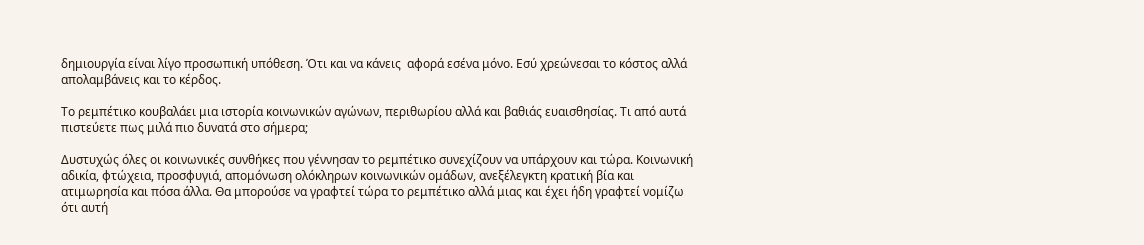δημιουργία είναι λίγο προσωπική υπόθεση. Ότι και να κάνεις  αφορά εσένα μόνο. Εσύ χρεώνεσαι το κόστος αλλά απολαμβάνεις και το κέρδος.

Το ρεμπέτικο κουβαλάει μια ιστορία κοινωνικών αγώνων, περιθωρίου αλλά και βαθιάς ευαισθησίας. Τι από αυτά πιστεύετε πως μιλά πιο δυνατά στο σήμερα;

Δυστυχώς όλες οι κοινωνικές συνθήκες που γέννησαν το ρεμπέτικο συνεχίζουν να υπάρχουν και τώρα. Κοινωνική αδικία, φτώχεια, προσφυγιά, απομόνωση ολόκληρων κοινωνικών ομάδων, ανεξέλεγκτη κρατική βία και ατιμωρησία και πόσα άλλα. Θα μπορούσε να γραφτεί τώρα το ρεμπέτικο αλλά μιας και έχει ήδη γραφτεί νομίζω ότι αυτή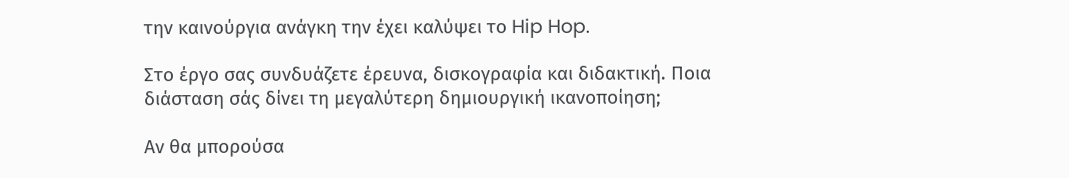την καινούργια ανάγκη την έχει καλύψει το Hip Hop.

Στο έργο σας συνδυάζετε έρευνα, δισκογραφία και διδακτική. Ποια διάσταση σάς δίνει τη μεγαλύτερη δημιουργική ικανοποίηση;

Αν θα μπορούσα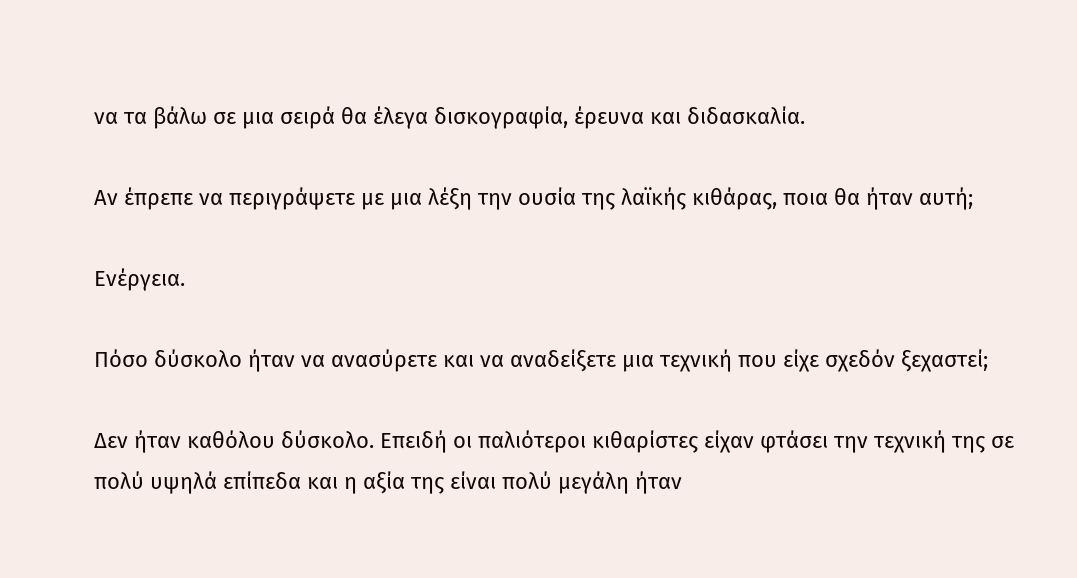να τα βάλω σε μια σειρά θα έλεγα δισκογραφία, έρευνα και διδασκαλία.

Αν έπρεπε να περιγράψετε με μια λέξη την ουσία της λαϊκής κιθάρας, ποια θα ήταν αυτή;

Ενέργεια.

Πόσο δύσκολο ήταν να ανασύρετε και να αναδείξετε μια τεχνική που είχε σχεδόν ξεχαστεί;

Δεν ήταν καθόλου δύσκολο. Επειδή οι παλιότεροι κιθαρίστες είχαν φτάσει την τεχνική της σε πολύ υψηλά επίπεδα και η αξία της είναι πολύ μεγάλη ήταν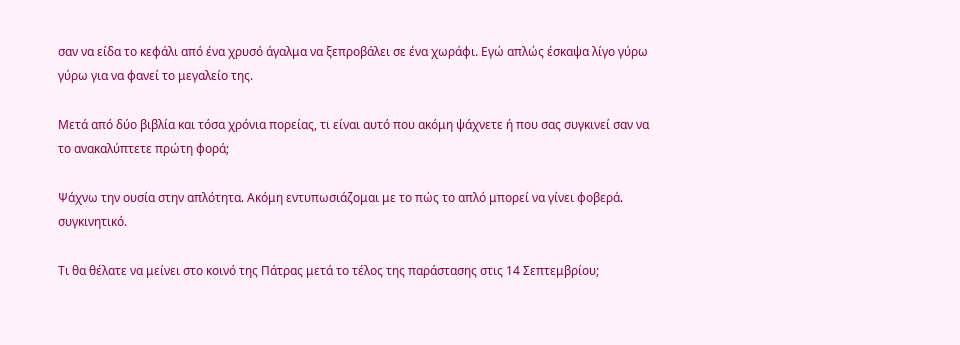σαν να είδα το κεφάλι από ένα χρυσό άγαλμα να ξεπροβάλει σε ένα χωράφι. Εγώ απλώς έσκαψα λίγο γύρω γύρω για να φανεί το μεγαλείο της.

Μετά από δύο βιβλία και τόσα χρόνια πορείας, τι είναι αυτό που ακόμη ψάχνετε ή που σας συγκινεί σαν να το ανακαλύπτετε πρώτη φορά;

Ψάχνω την ουσία στην απλότητα. Ακόμη εντυπωσιάζομαι με το πώς το απλό μπορεί να γίνει φοβερά. συγκινητικό.

Τι θα θέλατε να μείνει στο κοινό της Πάτρας μετά το τέλος της παράστασης στις 14 Σεπτεμβρίου;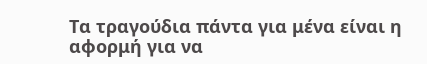Τα τραγούδια πάντα για μένα είναι η αφορμή για να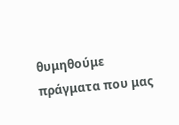θυμηθούμε πράγματα που μας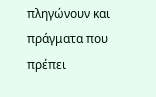πληγώνουν και πράγματα που πρέπει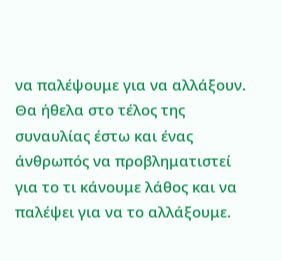να παλέψουμε για να αλλάξουν. Θα ήθελα στο τέλος της συναυλίας έστω και ένας άνθρωπός να προβληματιστεί για το τι κάνουμε λάθος και να παλέψει για να το αλλάξουμε.